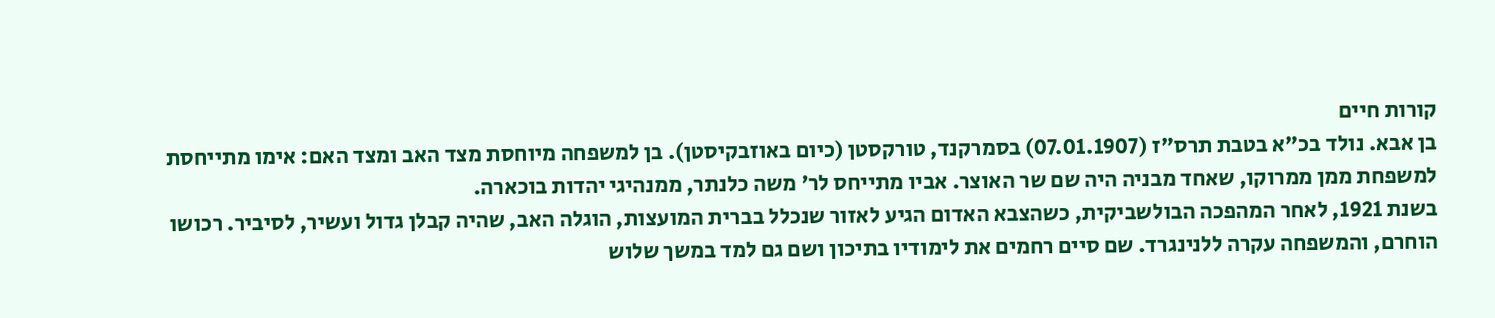קורות חיים
בן אבא. נולד בכ"א בטבת תרס"ז (07.01.1907) בסמרקנד, טורקסטן (כיום באוזבקיסטן). בן למשפחה מיוחסת מצד האב ומצד האם: אימו מתייחסת למשפחת ממן ממרוקו, שאחד מבניה היה שם שר האוצר. אביו מתייחס לר' משה כלנתר, ממנהיגי יהדות בוכארה.
בשנת 1921, לאחר המהפכה הבולשביקית, כשהצבא האדום הגיע לאזור שנכלל בברית המועצות, הוגלה האב, שהיה קבלן גדול ועשיר, לסיביר. רכושו הוחרם, והמשפחה עקרה ללנינגרד. שם סיים רחמים את לימודיו בתיכון ושם גם למד במשך שלוש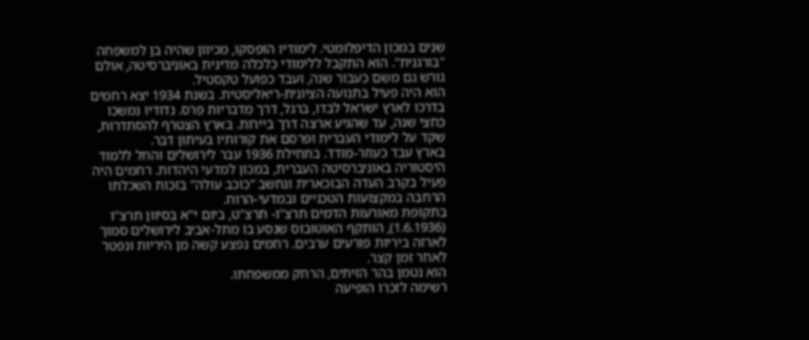שנים במכון הדיפלומטי. לימודיו הופסקו, מכיוון שהיה בן למשפחה "בורגנית". הוא התקבל ללימודי כלכלה מדינית באוניברסיטה, אולם גורש גם משם כעבור שנה, ועבד כפועל טקסטיל.
הוא היה פעיל בתנועה הציונית-ריאליסטית. בשנת 1934 יצא רחמים בדרכו לארץ ישראל לבדו, ברגל, דרך מדבריות פרס. נדודיו נמשכו כחצי שנה, עד שהגיע ארצה דרך ביירות. בארץ הצטרף להסתדרות, שקד על לימודי העברית ופרסם את קורותיו בעיתון דבר.
בארץ עבד כעוזר-מודד. בתחילת 1936 עבר לירושלים והחל ללמוד היסטוריה באוניברסיטה העברית, במכון למדעי היהדות. רחמים היה פעיל בקרב העדה הבוכארית ונחשב "כוכב עולה" בזכות השכלתו הרחבה במקצועות הטכניים ובמדעי-הרוח.
בתקופת מאורעות הדמים תרצ"ו- תרצ"ט, ביום י"א בסיוון תרצ"ו (1.6.1936), הותקף האוטובוס שנסע בו מתל-אביב לירושלים סמוך לארזה ביריות פורעים ערבים. רחמים נפצע קשה מן היריות ונפטר לאחר זמן קצר.
הוא נטמן בהר הזיתים, הרחק ממשפחתו.
רשימה לזכרו הופיעה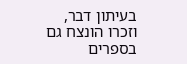בעיתון דבר, וזכרו הונצח גם בספרים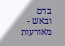בדם ובאש - מאורעות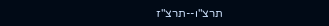תרצ"ו--תרצ"ז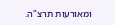ומאורעות תרצ"ה.